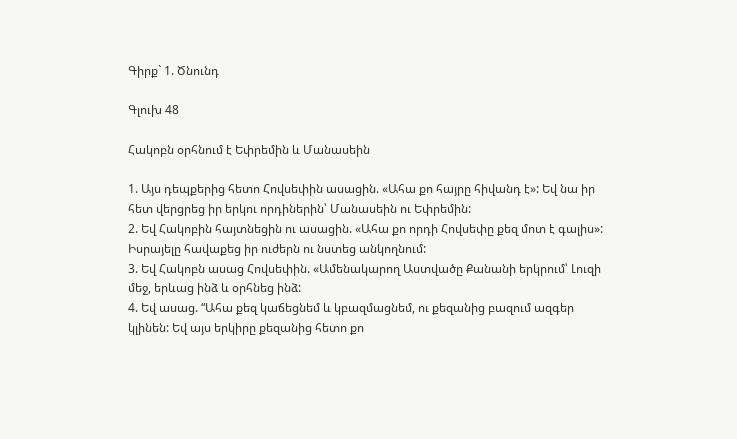Գիրք` 1. Ծնունդ

Գլուխ 48

Հակոբն օրհնում է Եփրեմին և Մանասեին

1. Այս դեպքերից հետո Հովսեփին ասացին. «Ահա քո հայրը հիվանդ է»: Եվ նա իր հետ վերցրեց իր երկու որդիներին՝ Մանասեին ու Եփրեմին:
2. Եվ Հակոբին հայտնեցին ու ասացին. «Ահա քո որդի Հովսեփը քեզ մոտ է գալիս»: Իսրայելը հավաքեց իր ուժերն ու նստեց անկողնում:
3. Եվ Հակոբն ասաց Հովսեփին. «Ամենակարող Աստվածը Քանանի երկրում՝ Լուզի մեջ, երևաց ինձ և օրհնեց ինձ:
4. Եվ ասաց. “Ահա քեզ կաճեցնեմ և կբազմացնեմ, ու քեզանից բազում ազգեր կլինեն: Եվ այս երկիրը քեզանից հետո քո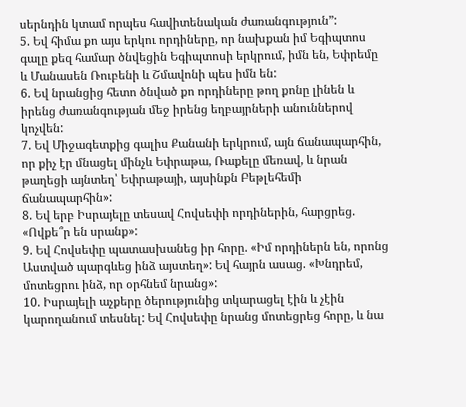սերնդին կտամ որպես հավիտենական ժառանգություն”:
5. Եվ հիմա քո այս երկու որդիները, որ նախքան իմ Եգիպտոս գալը քեզ համար ծնվեցին Եգիպտոսի երկրում, իմն են, Եփրեմը և Մանասեն Ռուբենի և Շմավոնի պես իմն են:
6. Եվ նրանցից հետո ծնված քո որդիները թող քոնը լինեն և իրենց ժառանգության մեջ իրենց եղբայրների անուններով կոչվեն:
7. Եվ Միջագետքից գալիս Քանանի երկրում, այն ճանապարհին, որ քիչ էր մնացել մինչև Եփրաթա, Ռաքելը մեռավ, և նրան թաղեցի այնտեղ՝ Եփրաթայի, այսինքն Բեթլեհեմի ճանապարհին»:
8. Եվ երբ Իսրայելը տեսավ Հովսեփի որդիներին, հարցրեց. «Ովքե՞ր են սրանք»:
9. Եվ Հովսեփը պատասխանեց իր հորը. «Իմ որդիներն են, որոնց Աստված պարգևեց ինձ այստեղ»: Եվ հայրն ասաց. «Խնդրեմ, մոտեցրու ինձ, որ օրհնեմ նրանց»:
10. Իսրայելի աչքերը ծերությունից տկարացել էին և չէին կարողանում տեսնել: Եվ Հովսեփը նրանց մոտեցրեց հորը, և նա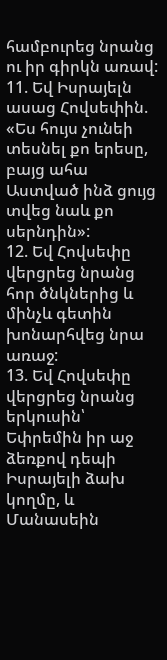համբուրեց նրանց ու իր գիրկն առավ:
11. Եվ Իսրայելն ասաց Հովսեփին. «Ես հույս չունեի տեսնել քո երեսը, բայց ահա Աստված ինձ ցույց տվեց նաև քո սերնդին»:
12. Եվ Հովսեփը վերցրեց նրանց հոր ծնկներից և մինչև գետին խոնարհվեց նրա առաջ:
13. Եվ Հովսեփը վերցրեց նրանց երկուսին՝ Եփրեմին իր աջ ձեռքով դեպի Իսրայելի ձախ կողմը, և Մանասեին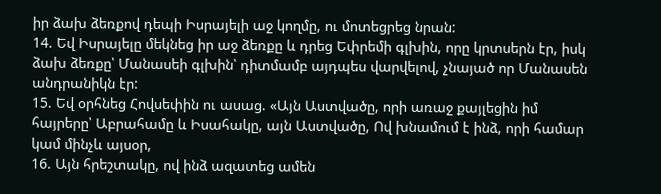իր ձախ ձեռքով դեպի Իսրայելի աջ կողմը, ու մոտեցրեց նրան:
14. Եվ Իսրայելը մեկնեց իր աջ ձեռքը և դրեց Եփրեմի գլխին, որը կրտսերն էր, իսկ ձախ ձեռքը՝ Մանասեի գլխին՝ դիտմամբ այդպես վարվելով, չնայած որ Մանասեն անդրանիկն էր:
15. Եվ օրհնեց Հովսեփին ու ասաց. «Այն Աստվածը, որի առաջ քայլեցին իմ հայրերը՝ Աբրահամը և Իսահակը, այն Աստվածը, Ով խնամում է ինձ, որի համար կամ մինչև այսօր,
16. Այն հրեշտակը, ով ինձ ազատեց ամեն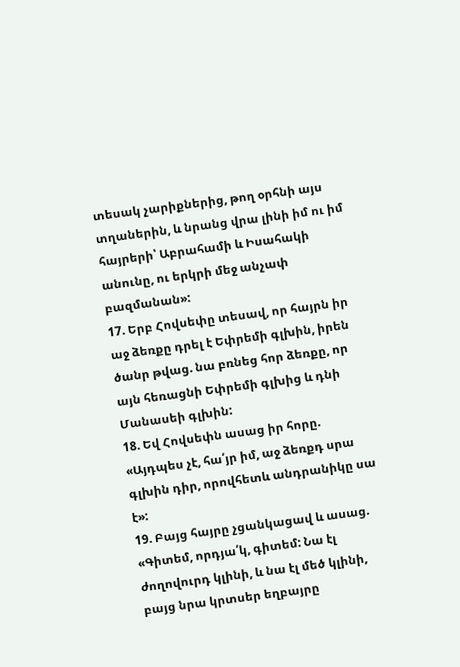տեսակ չարիքներից, թող օրհնի այս տղաներին, և նրանց վրա լինի իմ ու իմ հայրերի՝ Աբրահամի և Իսահակի անունը, ու երկրի մեջ անչափ բազմանան»:
17. Երբ Հովսեփը տեսավ, որ հայրն իր աջ ձեռքը դրել է Եփրեմի գլխին, իրեն ծանր թվաց. նա բռնեց հոր ձեռքը, որ այն հեռացնի Եփրեմի գլխից և դնի Մանասեի գլխին:
18. Եվ Հովսեփն ասաց իր հորը. «Այդպես չէ, հա՛յր իմ, աջ ձեռքդ սրա գլխին դիր, որովհետև անդրանիկը սա է»:
19. Բայց հայրը չցանկացավ և ասաց. «Գիտեմ, որդյա՛կ, գիտեմ: Նա էլ ժողովուրդ կլինի, և նա էլ մեծ կլինի, բայց նրա կրտսեր եղբայրը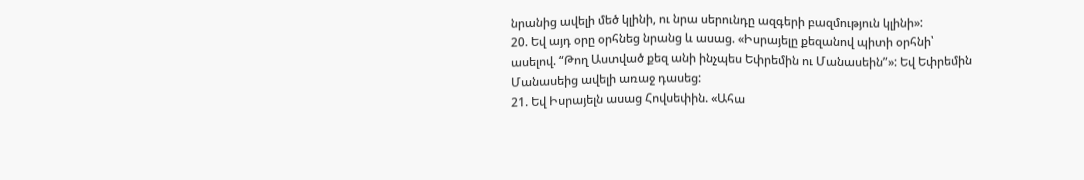նրանից ավելի մեծ կլինի, ու նրա սերունդը ազգերի բազմություն կլինի»:
20. Եվ այդ օրը օրհնեց նրանց և ասաց. «Իսրայելը քեզանով պիտի օրհնի՝ ասելով. “Թող Աստված քեզ անի ինչպես Եփրեմին ու Մանասեին”»: Եվ Եփրեմին Մանասեից ավելի առաջ դասեց:
21. Եվ Իսրայելն ասաց Հովսեփին. «Ահա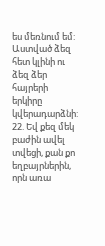ես մեռնում եմ: Աստված ձեզ հետ կլինի ու ձեզ ձեր հայրերի երկիրը կվերադարձնի:
22. Եվ քեզ մեկ բաժին ավել տվեցի, քան քո եղբայրներին, որն առա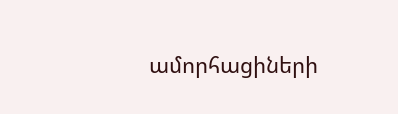ամորհացիների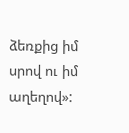ձեռքից իմ սրով ու իմ աղեղով»: